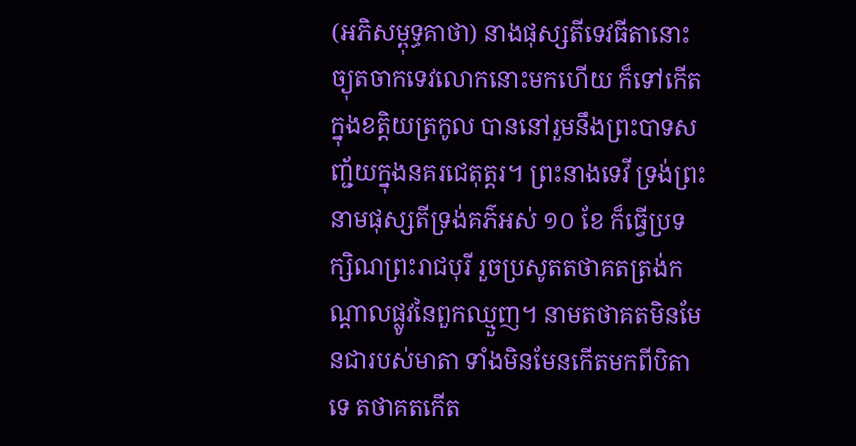(អភិសម្ពុទ្ធគាថា) នាងផុស្សតីទេវធីតានោះ ច្យុតចាកទេវលោកនោះមកហើយ ក៏ទៅកើតក្នុងខត្តិយត្រកូល បាននៅរួមនឹងព្រះបាទសញ្ជ័យក្នុងនគរជេតុត្តរ។ ព្រះនាងទេវី ទ្រង់ព្រះនាមផុស្សតីទ្រង់គភ៌អស់ ១០ ខែ ក៏ធើ្វប្រទក្សិណព្រះរាជបុរី រួចប្រសូតតថាគតត្រង់កណ្តាលផ្លូវនៃពួកឈ្មួញ។ នាមតថាគតមិនមែនជារបស់មាតា ទាំងមិនមែនកើតមកពីបិតាទេ តថាគតកើត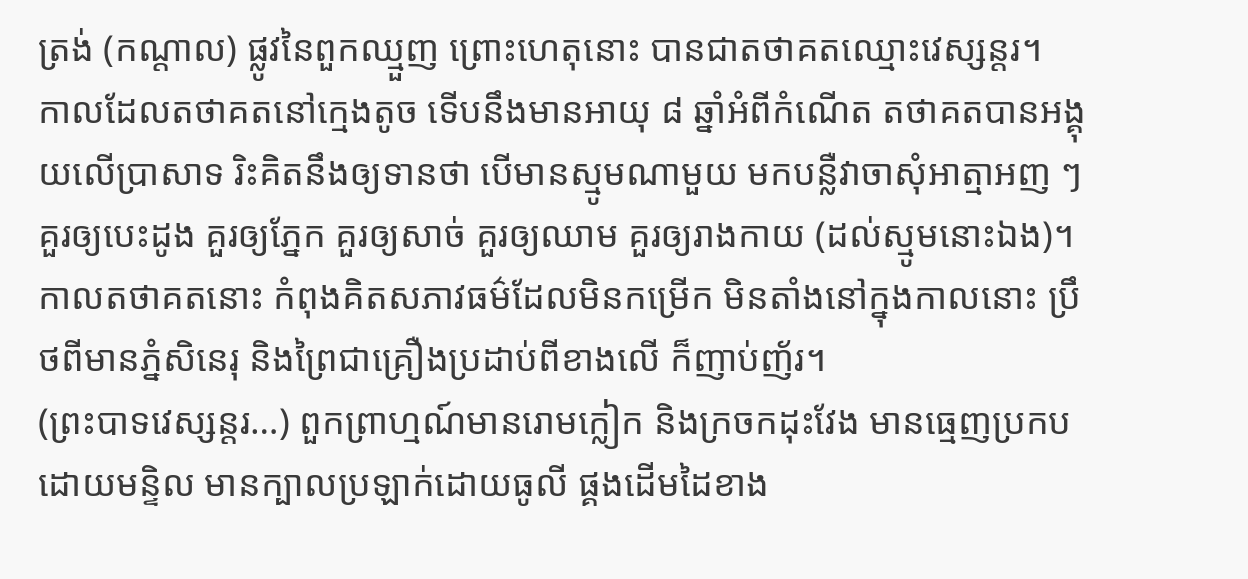ត្រង់ (កណ្តាល) ផ្លូវនៃពួកឈ្មួញ ព្រោះហេតុនោះ បានជាតថាគតឈ្មោះវេស្សន្តរ។
កាលដែលតថាគតនៅកេ្មងតូច ទើបនឹងមានអាយុ ៨ ឆ្នាំអំពីកំណើត តថាគតបានអង្គុយលើប្រាសាទ រិះគិតនឹងឲ្យទានថា បើមានស្មូមណាមួយ មកបន្លឺវាចាសុំអាត្មាអញ ៗ គួរឲ្យបេះដូង គួរឲ្យភ្នែក គួរឲ្យសាច់ គួរឲ្យឈាម គួរឲ្យរាងកាយ (ដល់ស្មូមនោះឯង)។ កាលតថាគតនោះ កំពុងគិតសភាវធម៌ដែលមិនកម្រើក មិនតាំងនៅក្នុងកាលនោះ ប្រឹថពីមានភ្នំសិនេរុ និងព្រៃជាគ្រឿងប្រដាប់ពីខាងលើ ក៏ញាប់ញ័រ។
(ព្រះបាទវេស្សន្តរ…) ពួកព្រាហ្មណ៍មានរោមក្លៀក និងក្រចកដុះវែង មានធេ្មញប្រកបដោយមន្ទិល មានក្បាលប្រឡាក់ដោយធូលី ផ្គងដើមដៃខាង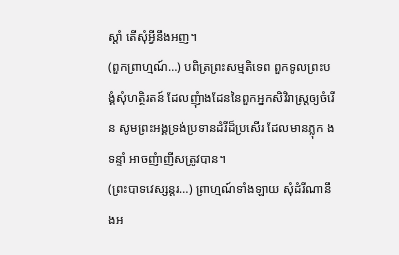ស្តាំ តើសុំអ្វីនឹងអញ។
(ពួកព្រាហ្មណ៍…) បពិត្រព្រះសម្មតិទេព ពួកទូលព្រះបង្គំសុំហត្ថិរតន៍ ដែលញុំាងដែននៃពួកអ្នកសិវិរាស្រ្តឲ្យចំរើន សូមព្រះអង្គទ្រង់ប្រទានដំរីដ៏ប្រសើរ ដែលមានភ្លុក ង ទន្ទាំ អាចញំាញីសត្រូវបាន។
(ព្រះបាទវេស្សន្តរ…) ព្រាហ្មណ៍ទាំងឡាយ សុំដំរីណានឹងអ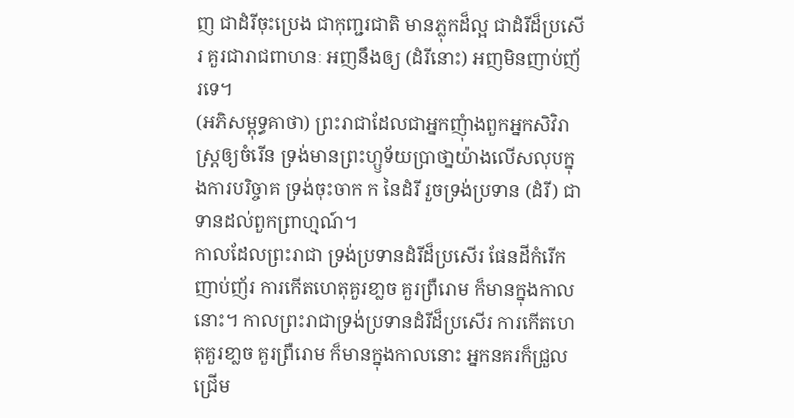ញ ជាដំរីចុះប្រេង ជាកុញ្ជរជាតិ មានភ្លុកដ៏ល្អ ជាដំរីដ៏ប្រសើរ គួរជារាជពាហនៈ អញនឹងឲ្យ (ដំរីនោះ) អញមិនញាប់ញ័រទេ។
(អភិសម្ពុទ្ធគាថា) ព្រះរាជាដែលជាអ្នកញុំាងពួកអ្នកសិវិរាស្រ្តឲ្យចំរើន ទ្រង់មានព្រះហ្ឫទ័យប្រាថា្នយ៉ាងលើសលុបក្នុងការបរិច្ចាគ ទ្រង់ចុះចាក ក នៃដំរី រួចទ្រង់ប្រទាន (ដំរី) ជាទានដល់ពួកព្រាហ្មណ៍។
កាលដែលព្រះរាជា ទ្រង់ប្រទានដំរីដ៏ប្រសើរ ផែនដីកំរើកញាប់ញ័រ ការកើតហេតុគួរខា្លច គួរព្រឺរោម ក៏មានក្នុងកាលនោះ។ កាលព្រះរាជាទ្រង់ប្រទានដំរីដ៏ប្រសើរ ការកើតហេតុគួរខា្លច គួរព្រឺរោម ក៏មានក្នុងកាលនោះ អ្នកនគរក៏ជ្រួលជ្រើម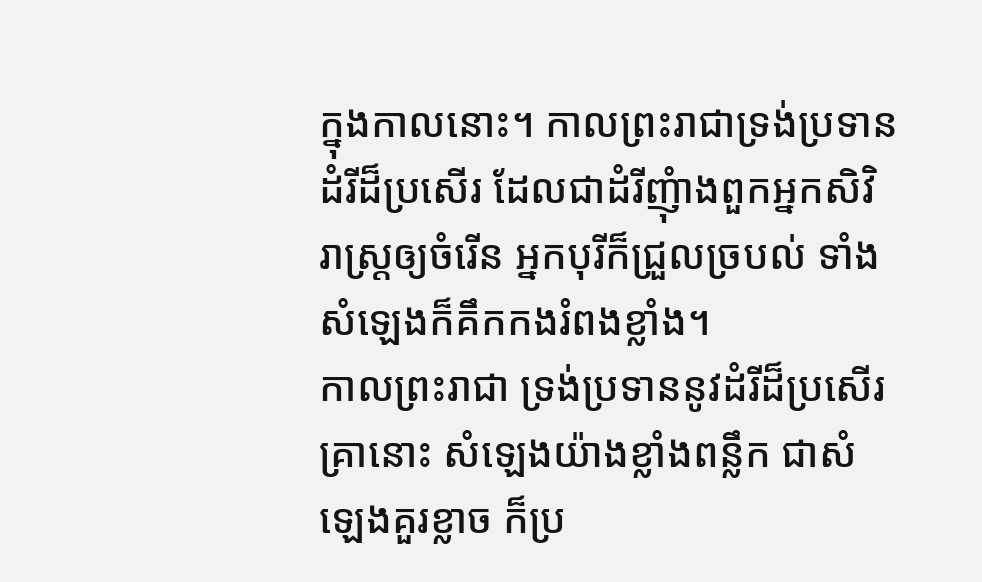ក្នុងកាលនោះ។ កាលព្រះរាជាទ្រង់ប្រទានដំរីដ៏ប្រសើរ ដែលជាដំរីញុំាងពួកអ្នកសិវិរាស្រ្តឲ្យចំរើន អ្នកបុរីក៏ជ្រួលច្របល់ ទាំងសំឡេងក៏គឹកកងរំពងខ្លាំង។
កាលព្រះរាជា ទ្រង់ប្រទាននូវដំរីដ៏ប្រសើរ គ្រានោះ សំឡេងយ៉ាងខ្លាំងពន្លឹក ជាសំឡេងគួរខ្លាច ក៏ប្រ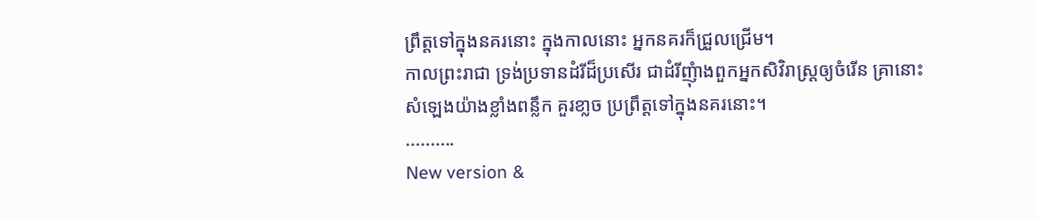ព្រឹត្តទៅក្នុងនគរនោះ ក្នុងកាលនោះ អ្នកនគរក៏ជ្រួលជ្រើម។
កាលព្រះរាជា ទ្រង់ប្រទានដំរីដ៏ប្រសើរ ជាដំរីញុំាងពួកអ្នកសិវិរាស្រ្តឲ្យចំរើន គ្រានោះ សំឡេងយ៉ាងខ្លាំងពន្លឹក គួរខា្លច ប្រព្រឹត្តទៅក្នុងនគរនោះ។
..........
New version &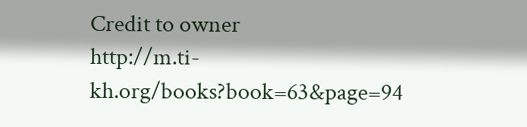Credit to owner
http://m.ti-kh.org/books?book=63&page=94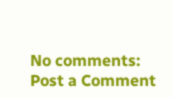No comments:
Post a Comment